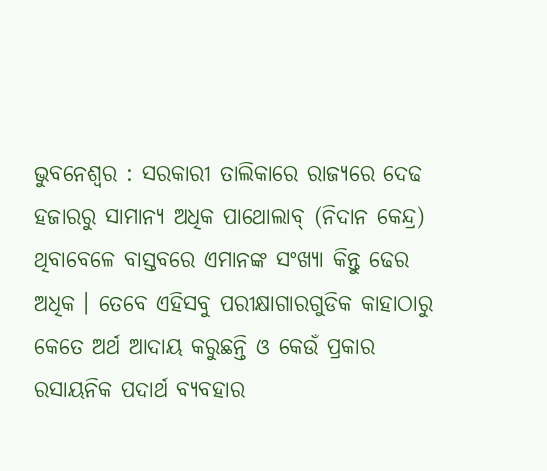ଭୁବନେଶ୍ୱର : ସରକାରୀ ତାଲିକାରେ ରାଜ୍ୟରେ ଦେଢ ହଜାରରୁ ସାମାନ୍ୟ ଅଧିକ ପାଥୋଲାବ୍ (ନିଦାନ କେନ୍ଦ୍ର) ଥିବାବେଳେ ବାସ୍ତବରେ ଏମାନଙ୍କ ସଂଖ୍ୟା କିନ୍ତୁ ଢେର ଅଧିକ । ତେବେ ଏହିସବୁ ପରୀକ୍ଷାଗାରଗୁଡିକ କାହାଠାରୁ କେତେ ଅର୍ଥ ଆଦାୟ କରୁଛନ୍ତି ଓ କେଉଁ ପ୍ରକାର ରସାୟନିକ ପଦାର୍ଥ ବ୍ୟବହାର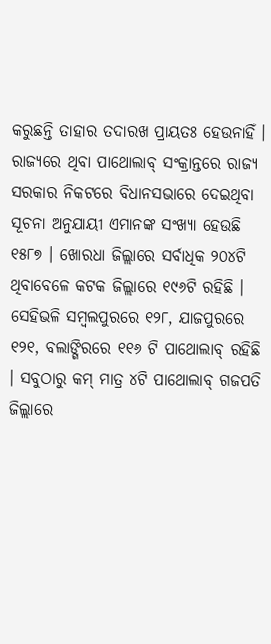କରୁଛନ୍ତି ତାହାର ତଦାରଖ ପ୍ରାୟତଃ ହେଉନାହିଁ ।
ରାଜ୍ୟରେ ଥିବା ପାଥୋଲାବ୍ ସଂକ୍ରାନ୍ତରେ ରାଜ୍ୟ ସରକାର ନିକଟରେ ବିଧାନସଭାରେ ଦେଇଥିବା ସୂଚନା ଅନୁଯାୟୀ ଏମାନଙ୍କ ସଂଖ୍ୟା ହେଉଛି ୧୫୮୭ । ଖୋରଧା ଜିଲ୍ଲାରେ ସର୍ବାଧିକ ୨୦୪ଟି ଥିବାବେଳେ କଟକ ଜିଲ୍ଲାରେ ୧୯୬ଟି ରହିଛି । ସେହିଭଳି ସମ୍ବଲପୁରରେ ୧୨୮, ଯାଜପୁରରେ ୧୨୧, ବଲାଙ୍ଗିରରେ ୧୧୬ ଟି ପାଥୋଲାବ୍ ରହିଛି । ସବୁଠାରୁ କମ୍ ମାତ୍ର ୪ଟି ପାଥୋଲାବ୍ ଗଜପତି ଜିଲ୍ଲାରେ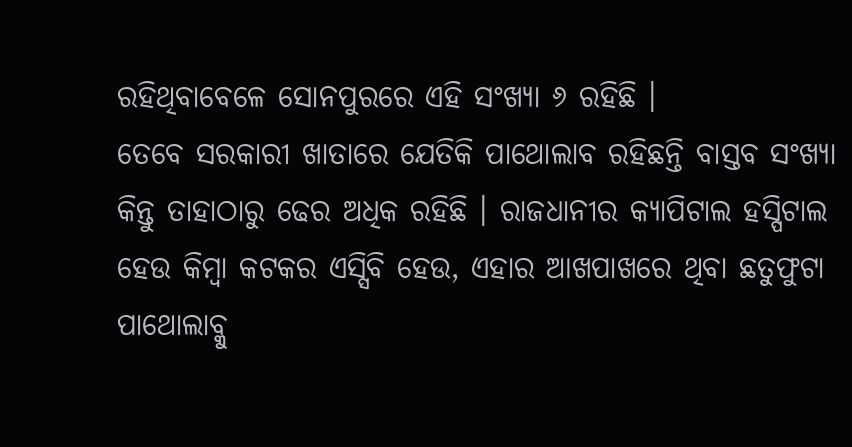ରହିଥିବାବେଳେ ସୋନପୁରରେ ଏହି ସଂଖ୍ୟା ୬ ରହିଛି ।
ତେବେ ସରକାରୀ ଖାତାରେ ଯେତିକି ପାଥୋଲାବ ରହିଛନ୍ତି ବାସ୍ତବ ସଂଖ୍ୟା କିନ୍ତୁ ତାହାଠାରୁ ଢେର ଅଧିକ ରହିଛି । ରାଜଧାନୀର କ୍ୟାପିଟାଲ ହସ୍ପିଟାଲ ହେଉ କିମ୍ବା କଟକର ଏସ୍ସିବି ହେଉ, ଏହାର ଆଖପାଖରେ ଥିବା ଛତୁଫୁଟା ପାଥୋଲାବ୍କୁ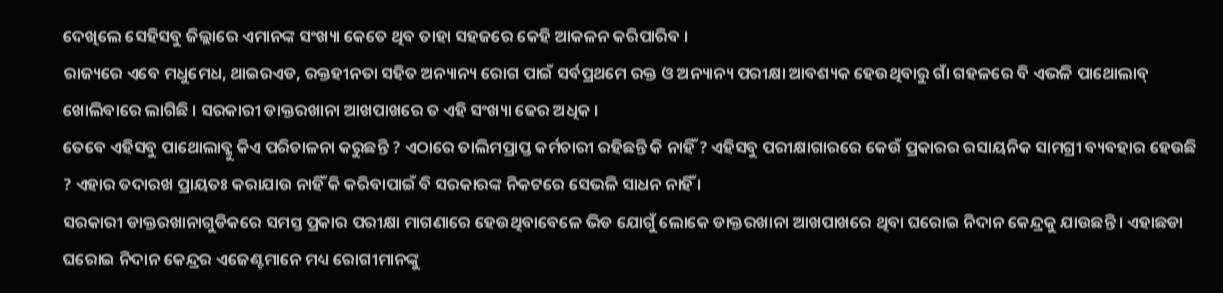ଦେଖିଲେ ସେହିସବୁ ଜିଲ୍ଲାରେ ଏମାନଙ୍କ ସଂଖ୍ୟା କେତେ ଥିବ ତାହା ସହଜରେ କେହି ଆକଳନ କରିପାରିବ ।
ରାଜ୍ୟରେ ଏବେ ମଧୁମେଧ, ଥାଇରଏଡ, ରକ୍ତହୀନତା ସହିତ ଅନ୍ୟାନ୍ୟ ରୋଗ ପାଇଁ ସର୍ବପ୍ରଥମେ ରକ୍ତ ଓ ଅନ୍ୟାନ୍ୟ ପରୀକ୍ଷା ଆବଶ୍ୟକ ହେଉଥିବାରୁ ଗାଁ ଗହଳରେ ବି ଏଭଳି ପାଥୋଲାବ୍ ଖୋଲିବାରେ ଲାଗିଛି । ସରକାରୀ ଡାକ୍ତରଖାନା ଆଖପାଖରେ ତ ଏହି ସଂଖ୍ୟା ଢେର ଅଧିକ ।
ତେବେ ଏହିସବୁ ପାଥୋଲାବ୍କୁ କିଏ ପରିଚାଳନା କରୁଛନ୍ତି ? ଏଠାରେ ତାଲିମପ୍ରାପ୍ତ କର୍ମଚାରୀ ରହିଛନ୍ତି କି ନାହିଁ ? ଏହିସବୁ ପରୀକ୍ଷାଗାରରେ କେଉଁ ପ୍ରକାରର ରସାୟନିକ ସାମଗ୍ରୀ ବ୍ୟବହାର ହେଉଛି ? ଏହାର ତଦାରଖ ପ୍ରାୟତଃ କରାଯାଉ ନାହିଁ କି କରିବାପାଇଁ ବି ସରକାରଙ୍କ ନିକଟରେ ସେଭଳି ସାଧନ ନାହିଁ ।
ସରକାରୀ ଡାକ୍ତରଖାନାଗୁଡିକରେ ସମସ୍ତ ପ୍ରକାର ପରୀକ୍ଷା ମାଗଣାରେ ହେଉଥିବାବେଳେ ଭିଡ ଯୋଗୁଁ ଲୋକେ ଡାକ୍ତରଖାନା ଆଖପାଖରେ ଥିବା ଘରୋଇ ନିଦାନ କେନ୍ଦ୍ରକୁ ଯାଉଛନ୍ତି । ଏହାଛଡା ଘରୋଇ ନିଦାନ କେନ୍ଦ୍ରର ଏଜେଣ୍ଟମାନେ ମଧ୍ୟ ରୋଗୀମାନଙ୍କୁ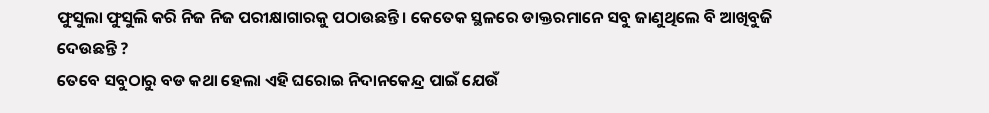ଫୁସୁଲା ଫୁସୁଲି କରି ନିଜ ନିଜ ପରୀକ୍ଷାଗାରକୁ ପଠାଉଛନ୍ତି । କେତେକ ସ୍ଥଳରେ ଡାକ୍ତରମାନେ ସବୁ ଜାଣୁଥିଲେ ବି ଆଖିବୁଜି ଦେଉଛନ୍ତି ?
ତେବେ ସବୁଠାରୁ ବଡ କଥା ହେଲା ଏହି ଘରୋଇ ନିଦାନକେନ୍ଦ୍ର ପାଇଁ ଯେଉଁ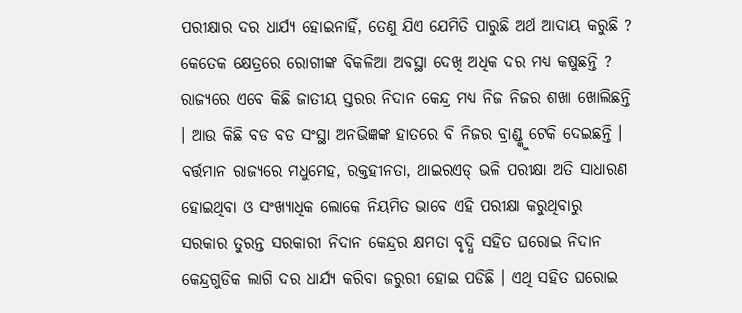ପରୀକ୍ଷାର ଦର ଧାର୍ଯ୍ୟ ହୋଇନାହିଁ, ତେଣୁ ଯିଏ ଯେମିତି ପାରୁଛି ଅର୍ଥ ଆଦାୟ କରୁଛି ? କେତେକ କ୍ଷେତ୍ରରେ ରୋଗୀଙ୍କ ବିକଳିଆ ଅବସ୍ଥା ଦେଖି ଅଧିକ ଦର ମଧ୍ୟ କଷୁଛନ୍ତି ? ରାଜ୍ୟରେ ଏବେ କିଛି ଜାତୀୟ ସ୍ତରର ନିଦାନ କେନ୍ଦ୍ର ମଧ୍ୟ ନିଜ ନିଜର ଶଖା ଖୋଲିଛନ୍ତି । ଆଉ କିଛି ବଡ ବଡ ସଂସ୍ଥା ଅନଭିଜ୍ଞଙ୍କ ହାତରେ ବି ନିଜର ବ୍ରାଣ୍ଡ୍କୁ ଟେକି ଦେଇଛନ୍ତି ।
ବର୍ତ୍ତମାନ ରାଜ୍ୟରେ ମଧୁମେହ, ରକ୍ତହୀନତା, ଥାଇରଏଡ୍ ଭଳି ପରୀକ୍ଷା ଅତି ସାଧାରଣ ହୋଇଥିବା ଓ ସଂଖ୍ୟାଧିକ ଲୋକେ ନିୟମିତ ଭାବେ ଏହି ପରୀକ୍ଷା କରୁଥିବାରୁ ସରକାର ତୁରନ୍ତ ସରକାରୀ ନିଦାନ କେନ୍ଦ୍ରର କ୍ଷମତା ବୃଦ୍ଧି ସହିତ ଘରୋଇ ନିଦାନ କେନ୍ଦ୍ରଗୁଡିକ ଲାଗି ଦର ଧାର୍ଯ୍ୟ କରିବା ଜରୁରୀ ହୋଇ ପଡିଛି । ଏଥି ସହିତ ଘରୋଇ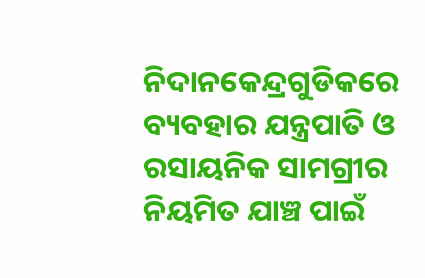ନିଦାନକେନ୍ଦ୍ରଗୁଡିକରେ ବ୍ୟବହାର ଯନ୍ତ୍ରପାତି ଓ ରସାୟନିକ ସାମଗ୍ରୀର ନିୟମିତ ଯାଞ୍ଚ ପାଇଁ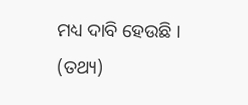ମଧ୍ୟ ଦାବି ହେଉଛି । (ତଥ୍ୟ)